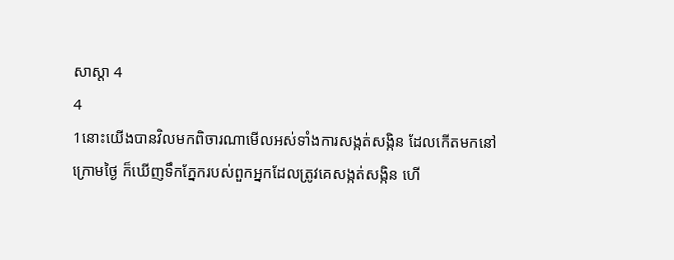សាស្តា 4
4
1នោះយើងបានវិលមកពិចារណាមើលអស់ទាំងការសង្កត់សង្កិន ដែលកើតមកនៅក្រោមថ្ងៃ ក៏ឃើញទឹកភ្នែករបស់ពួកអ្នកដែលត្រូវគេសង្កត់សង្កិន ហើ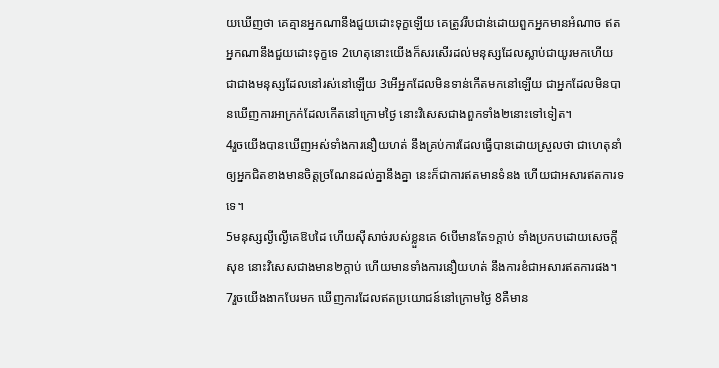យឃើញថា គេគ្មានអ្នកណានឹងជួយដោះទុក្ខឡើយ គេត្រូវរឹបជាន់ដោយពួកអ្នកមានអំណាច ឥតអ្នកណានឹងជួយដោះទុក្ខទេ 2ហេតុនោះយើងក៏សរសើរដល់មនុស្សដែលស្លាប់ជាយូរមកហើយ ជាជាងមនុស្សដែលនៅរស់នៅឡើយ 3អើអ្នកដែលមិនទាន់កើតមកនៅឡើយ ជាអ្នកដែលមិនបានឃើញការអាក្រក់ដែលកើតនៅក្រោមថ្ងៃ នោះវិសេសជាងពួកទាំង២នោះទៅទៀត។
4រួចយើងបានឃើញអស់ទាំងការនឿយហត់ នឹងគ្រប់ការដែលធ្វើបានដោយស្រួលថា ជាហេតុនាំឲ្យអ្នកជិតខាងមានចិត្តច្រណែនដល់គ្នានឹងគ្នា នេះក៏ជាការឥតមានទំនង ហើយជាអសារឥតការទទេ។
5មនុស្សល្ងីល្ងើគេឱបដៃ ហើយស៊ីសាច់របស់ខ្លួនគេ 6បើមានតែ១ក្តាប់ ទាំងប្រកបដោយសេចក្ដីសុខ នោះវិសេសជាងមាន២ក្តាប់ ហើយមានទាំងការនឿយហត់ នឹងការខំជាអសារឥតការផង។
7រួចយើងងាកបែរមក ឃើញការដែលឥតប្រយោជន៍នៅក្រោមថ្ងៃ 8គឺមាន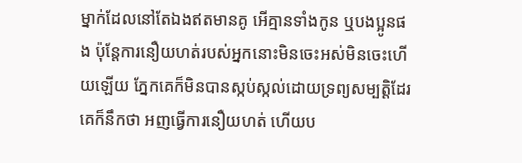ម្នាក់ដែលនៅតែឯងឥតមានគូ អើគ្មានទាំងកូន ឬបងប្អូនផង ប៉ុន្តែការនឿយហត់របស់អ្នកនោះមិនចេះអស់មិនចេះហើយឡើយ ភ្នែកគេក៏មិនបានស្កប់ស្កល់ដោយទ្រព្យសម្បត្តិដែរ គេក៏នឹកថា អញធ្វើការនឿយហត់ ហើយប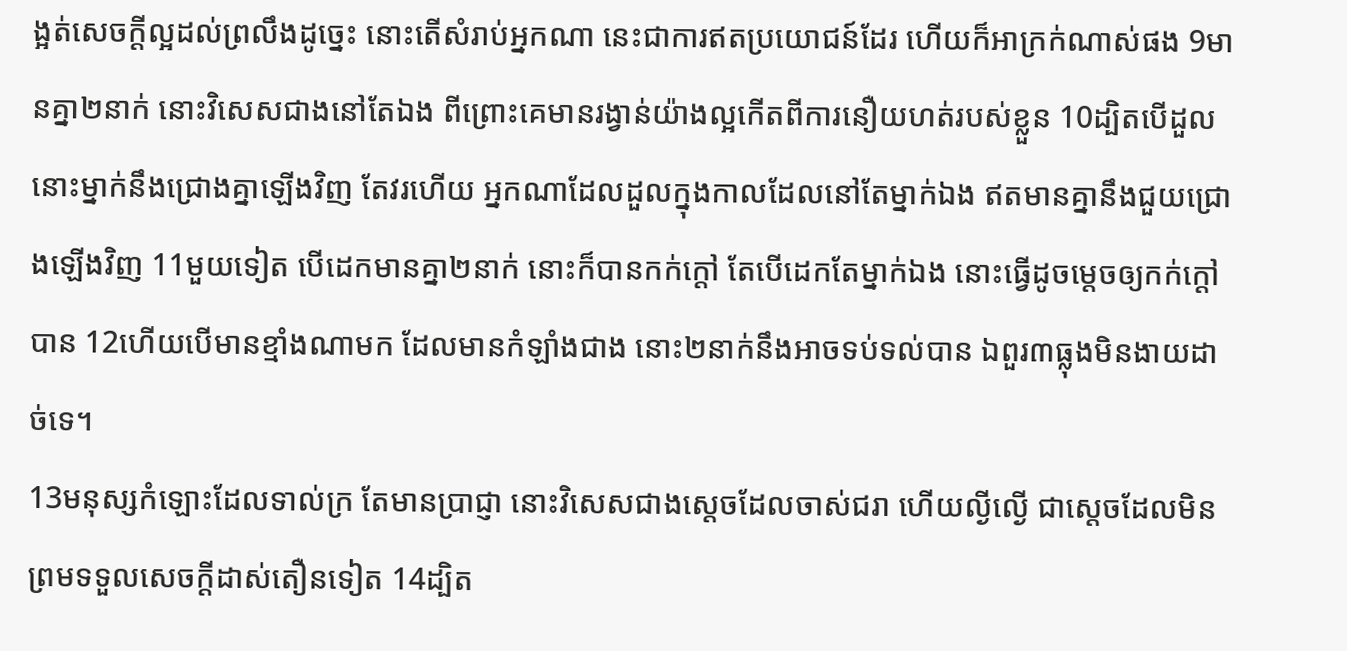ង្អត់សេចក្ដីល្អដល់ព្រលឹងដូច្នេះ នោះតើសំរាប់អ្នកណា នេះជាការឥតប្រយោជន៍ដែរ ហើយក៏អាក្រក់ណាស់ផង 9មានគ្នា២នាក់ នោះវិសេសជាងនៅតែឯង ពីព្រោះគេមានរង្វាន់យ៉ាងល្អកើតពីការនឿយហត់របស់ខ្លួន 10ដ្បិតបើដួល នោះម្នាក់នឹងជ្រោងគ្នាឡើងវិញ តែវរហើយ អ្នកណាដែលដួលក្នុងកាលដែលនៅតែម្នាក់ឯង ឥតមានគ្នានឹងជួយជ្រោងឡើងវិញ 11មួយទៀត បើដេកមានគ្នា២នាក់ នោះក៏បានកក់ក្តៅ តែបើដេកតែម្នាក់ឯង នោះធ្វើដូចម្តេចឲ្យកក់ក្តៅបាន 12ហើយបើមានខ្មាំងណាមក ដែលមានកំឡាំងជាង នោះ២នាក់នឹងអាចទប់ទល់បាន ឯពួរ៣ធ្លុងមិនងាយដាច់ទេ។
13មនុស្សកំឡោះដែលទាល់ក្រ តែមានប្រាជ្ញា នោះវិសេសជាងស្តេចដែលចាស់ជរា ហើយល្ងីល្ងើ ជាស្តេចដែលមិនព្រមទទួលសេចក្ដីដាស់តឿនទៀត 14ដ្បិត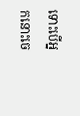ទោះបើអ្នកនោះចេ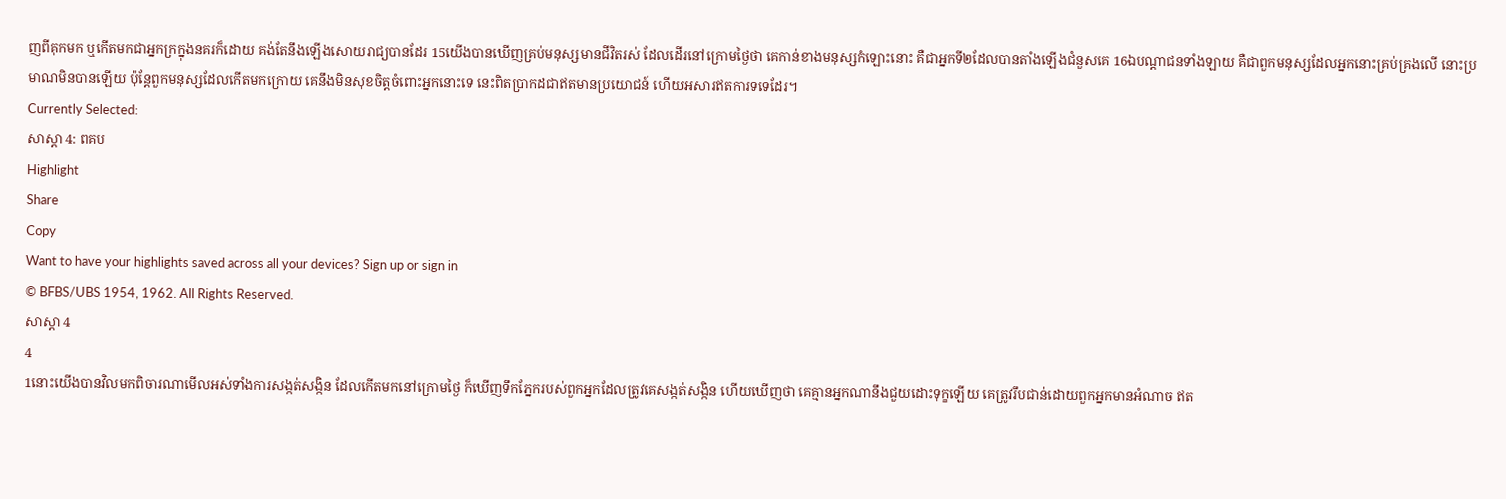ញពីគុកមក ឬកើតមកជាអ្នកក្រក្នុងនគរក៏ដោយ គង់តែនឹងឡើងសោយរាជ្យបានដែរ 15យើងបានឃើញគ្រប់មនុស្សមានជីវិតរស់ ដែលដើរនៅក្រោមថ្ងៃថា គេកាន់ខាងមនុស្សកំឡោះនោះ គឺជាអ្នកទី២ដែលបានតាំងឡើងជំនួសគេ 16ឯបណ្តាជនទាំងឡាយ គឺជាពួកមនុស្សដែលអ្នកនោះគ្រប់គ្រងលើ នោះប្រមាណមិនបានឡើយ ប៉ុន្តែពួកមនុស្សដែលកើតមកក្រោយ គេនឹងមិនសុខចិត្តចំពោះអ្នកនោះទេ នេះពិតប្រាកដជាឥតមានប្រយោជន៍ ហើយអសារឥតការទទេដែរ។
Currently Selected:
សាស្តា 4: ពគប
Highlight
Share
Copy
Want to have your highlights saved across all your devices? Sign up or sign in
© BFBS/UBS 1954, 1962. All Rights Reserved.
សាស្តា 4
4
1នោះយើងបានវិលមកពិចារណាមើលអស់ទាំងការសង្កត់សង្កិន ដែលកើតមកនៅក្រោមថ្ងៃ ក៏ឃើញទឹកភ្នែករបស់ពួកអ្នកដែលត្រូវគេសង្កត់សង្កិន ហើយឃើញថា គេគ្មានអ្នកណានឹងជួយដោះទុក្ខឡើយ គេត្រូវរឹបជាន់ដោយពួកអ្នកមានអំណាច ឥត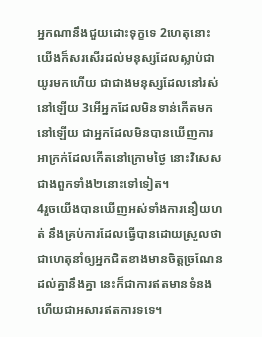អ្នកណានឹងជួយដោះទុក្ខទេ 2ហេតុនោះយើងក៏សរសើរដល់មនុស្សដែលស្លាប់ជាយូរមកហើយ ជាជាងមនុស្សដែលនៅរស់នៅឡើយ 3អើអ្នកដែលមិនទាន់កើតមកនៅឡើយ ជាអ្នកដែលមិនបានឃើញការអាក្រក់ដែលកើតនៅក្រោមថ្ងៃ នោះវិសេសជាងពួកទាំង២នោះទៅទៀត។
4រួចយើងបានឃើញអស់ទាំងការនឿយហត់ នឹងគ្រប់ការដែលធ្វើបានដោយស្រួលថា ជាហេតុនាំឲ្យអ្នកជិតខាងមានចិត្តច្រណែនដល់គ្នានឹងគ្នា នេះក៏ជាការឥតមានទំនង ហើយជាអសារឥតការទទេ។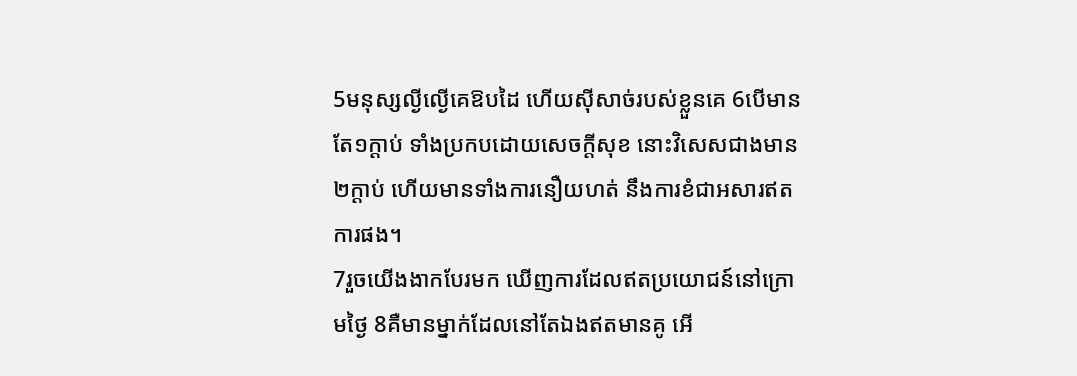5មនុស្សល្ងីល្ងើគេឱបដៃ ហើយស៊ីសាច់របស់ខ្លួនគេ 6បើមានតែ១ក្តាប់ ទាំងប្រកបដោយសេចក្ដីសុខ នោះវិសេសជាងមាន២ក្តាប់ ហើយមានទាំងការនឿយហត់ នឹងការខំជាអសារឥតការផង។
7រួចយើងងាកបែរមក ឃើញការដែលឥតប្រយោជន៍នៅក្រោមថ្ងៃ 8គឺមានម្នាក់ដែលនៅតែឯងឥតមានគូ អើ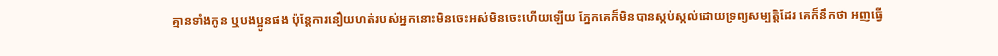គ្មានទាំងកូន ឬបងប្អូនផង ប៉ុន្តែការនឿយហត់របស់អ្នកនោះមិនចេះអស់មិនចេះហើយឡើយ ភ្នែកគេក៏មិនបានស្កប់ស្កល់ដោយទ្រព្យសម្បត្តិដែរ គេក៏នឹកថា អញធ្វើ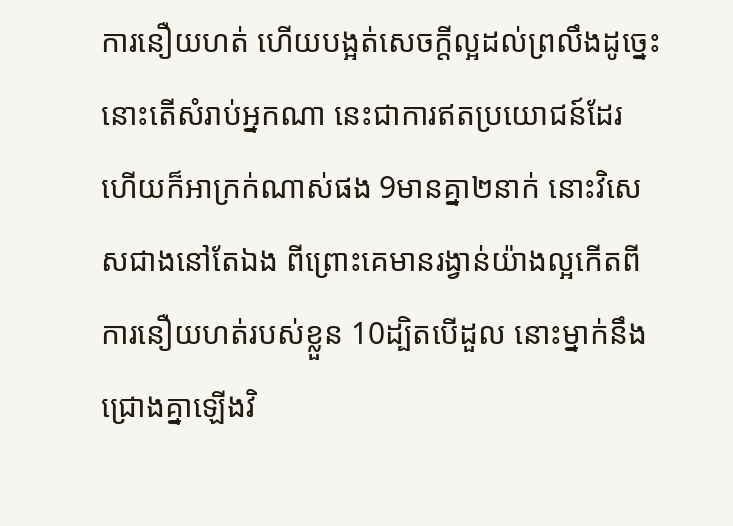ការនឿយហត់ ហើយបង្អត់សេចក្ដីល្អដល់ព្រលឹងដូច្នេះ នោះតើសំរាប់អ្នកណា នេះជាការឥតប្រយោជន៍ដែរ ហើយក៏អាក្រក់ណាស់ផង 9មានគ្នា២នាក់ នោះវិសេសជាងនៅតែឯង ពីព្រោះគេមានរង្វាន់យ៉ាងល្អកើតពីការនឿយហត់របស់ខ្លួន 10ដ្បិតបើដួល នោះម្នាក់នឹងជ្រោងគ្នាឡើងវិ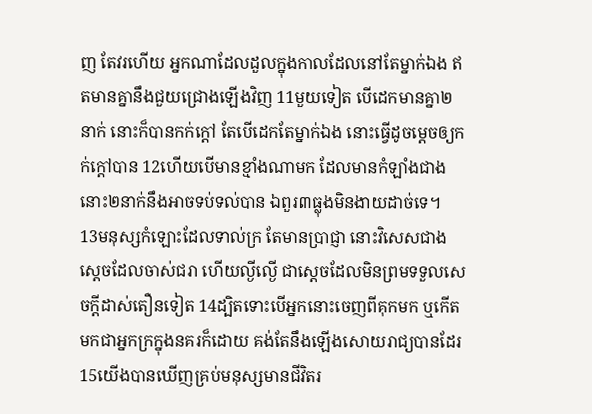ញ តែវរហើយ អ្នកណាដែលដួលក្នុងកាលដែលនៅតែម្នាក់ឯង ឥតមានគ្នានឹងជួយជ្រោងឡើងវិញ 11មួយទៀត បើដេកមានគ្នា២នាក់ នោះក៏បានកក់ក្តៅ តែបើដេកតែម្នាក់ឯង នោះធ្វើដូចម្តេចឲ្យកក់ក្តៅបាន 12ហើយបើមានខ្មាំងណាមក ដែលមានកំឡាំងជាង នោះ២នាក់នឹងអាចទប់ទល់បាន ឯពួរ៣ធ្លុងមិនងាយដាច់ទេ។
13មនុស្សកំឡោះដែលទាល់ក្រ តែមានប្រាជ្ញា នោះវិសេសជាងស្តេចដែលចាស់ជរា ហើយល្ងីល្ងើ ជាស្តេចដែលមិនព្រមទទួលសេចក្ដីដាស់តឿនទៀត 14ដ្បិតទោះបើអ្នកនោះចេញពីគុកមក ឬកើតមកជាអ្នកក្រក្នុងនគរក៏ដោយ គង់តែនឹងឡើងសោយរាជ្យបានដែរ 15យើងបានឃើញគ្រប់មនុស្សមានជីវិតរ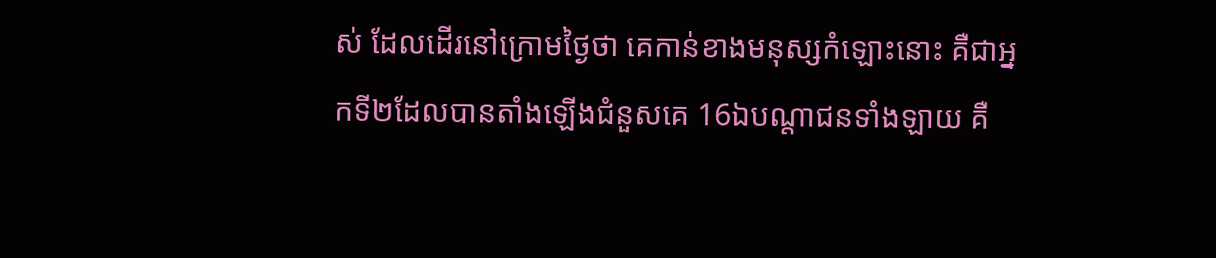ស់ ដែលដើរនៅក្រោមថ្ងៃថា គេកាន់ខាងមនុស្សកំឡោះនោះ គឺជាអ្នកទី២ដែលបានតាំងឡើងជំនួសគេ 16ឯបណ្តាជនទាំងឡាយ គឺ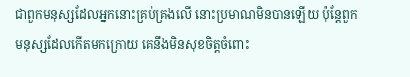ជាពួកមនុស្សដែលអ្នកនោះគ្រប់គ្រងលើ នោះប្រមាណមិនបានឡើយ ប៉ុន្តែពួកមនុស្សដែលកើតមកក្រោយ គេនឹងមិនសុខចិត្តចំពោះ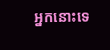អ្នកនោះទេ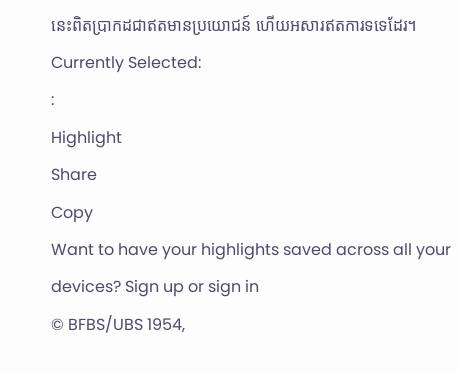នេះពិតប្រាកដជាឥតមានប្រយោជន៍ ហើយអសារឥតការទទេដែរ។
Currently Selected:
:
Highlight
Share
Copy
Want to have your highlights saved across all your devices? Sign up or sign in
© BFBS/UBS 1954,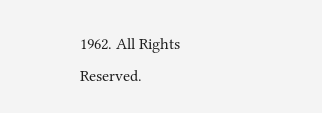1962. All Rights Reserved.